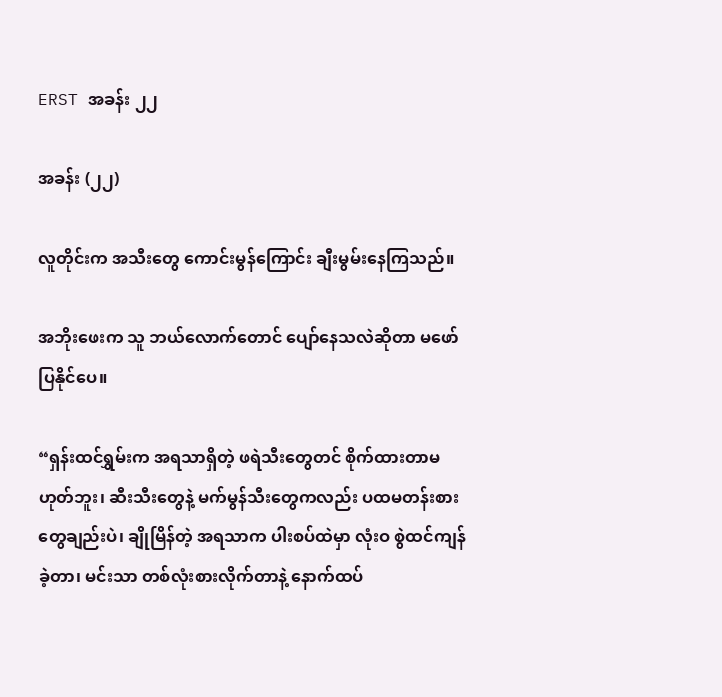ERST အခန်း ၂၂

အခန်း (၂၂)

လူတိုင်းက အသီးတွေ ကောင်းမွန်ကြောင်း ချီးမွမ်းနေကြသည်။

အဘိုးဖေးက သူ ဘယ်လောက်တောင် ပျော်နေသလဲဆိုတာ မဖော်ပြနိုင်ပေ။

“ရှန်းထင်ရွှမ်းက အရသာရှိတဲ့ ဖရဲသီးတွေတင် စိုက်ထားတာမဟုတ်ဘူး၊ ဆီးသီးတွေနဲ့ မက်မွန်သီးတွေကလည်း ပထမတန်းစားတွေချည်းပဲ၊ ချိုမြိန်တဲ့ အရသာက ပါးစပ်ထဲမှာ လုံးဝ စွဲထင်ကျန်ခဲ့တာ၊ မင်းသာ တစ်လုံးစားလိုက်တာနဲ့‌ နောက်ထပ်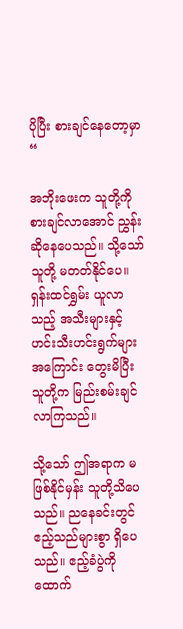ပိုပြီး စားချင်နေတော့မှာ “

အဘိုးဖေးက သူတို့ကို စားချင်လာအောင် ညွှန်းဆိုနေပေသည်။ သို့သော် သူတို့ မတတ်နိုင်ပေ။ ရှန်းထင်ရွှမ်း ယူလာသည့် အသီးများနှင့် ဟင်းသီးဟင်းရွက်များအကြောင်း တွေးမိပြီး သူတို့က မြည်းစမ်းချင်လာကြသည်။

သို့သော် ဤအရာက မဖြစ်နိုင်မှန်း သူတို့သိပေသည်။ ညနေခင်းတွင် ဧည့်သည်များစွာ ရှိပေသည်။ ဧည့်ခံပွဲကို ထောက်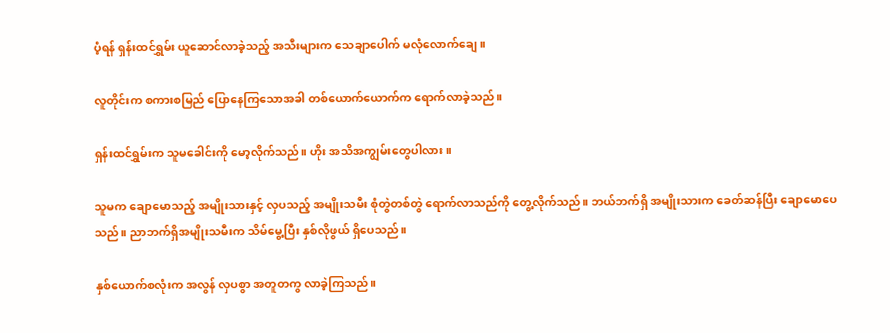ပံ့ရန် ရှန်းထင်ရွှမ်း ယူဆောင်လာခဲ့သည့် အသီးများက သေချာပေါက် မလုံလောက်ချေ။

လူတိုင်းက စကားစမြည် ပြောနေကြသောအခါ တစ်ယောက်ယောက်က ရောက်လာခဲ့သည်။

ရှန်းထင်ရွှမ်းက သူမခေါင်းကို မော့လိုက်သည်။ ဟိုး အသိအကျွမ်းတွေပါလား။

သူမက ချောမောသည့် အမျိုးသားနှင့် လှပသည့် အမျိုးသမီး စုံတွဲတစ်တွဲ ရောက်လာသည်ကို တွေ့လိုက်သည်။ ဘယ်ဘက်ရှိ အမျိုးသားက ခေတ်ဆန်ပြီး ချောမောပေသည်။ ညာဘက်ရှိအမျိုးသမီးက သိမ်မွေ့ပြီး နှစ်လိုဖွယ် ရှိပေသည်။

နှစ်ယောက်စလုံးက အလွန် လှပစွာ အတူတကွ လာခဲ့ကြသည်။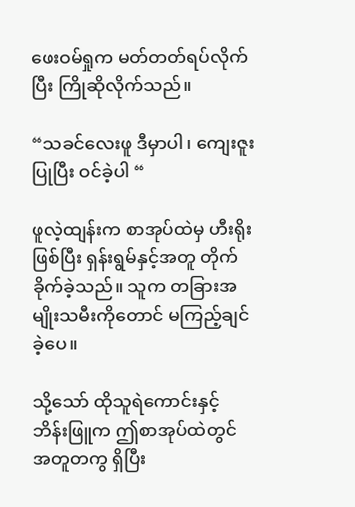ဖေးဝမ်ရှုက မတ်တတ်ရပ်လိုက်ပြီး ကြိုဆိုလိုက်သည်။

“သခင်လေးဖူ ဒီမှာပါ၊ ကျေးဇူးပြုပြီး ဝင်ခဲ့ပါ “

ဖူလဲ့ထျန်းက စာအုပ်ထဲမှ ဟီးရိုးဖြစ်ပြီး ရှန်းရွမ်နှင့်အတူ တိုက်ခိုက်ခဲ့သည်။ သူက တခြားအမျိုးသမီးကိုတောင် မကြည့်ချင်ခဲ့ပေ။

သို့သော် ထိုသူရဲကောင်းနှင့် ဘိန်းဖြူက ဤစာအုပ်ထဲတွင် အတူတကွ ရှိပြီး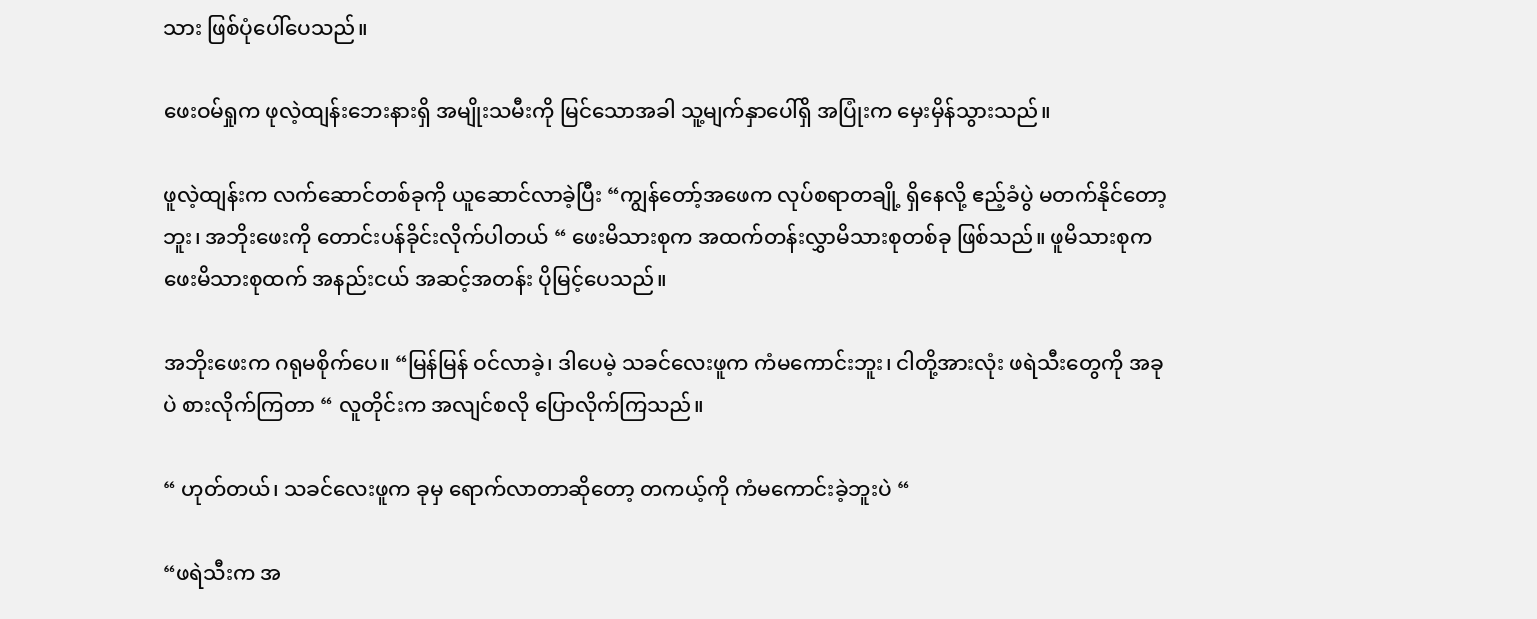သား ဖြစ်ပုံပေါ်ပေသည်။

ဖေးဝမ်ရှုက ဖုလဲ့ထျန်းဘေးနားရှိ အမျိုးသမီးကို မြင်သောအခါ သူ့မျက်နှာပေါ်ရှိ အပြုံးက မှေးမှိန်သွားသည်။

ဖူလဲ့ထျန်းက လက်ဆောင်တစ်ခုကို ယူဆောင်လာခဲ့ပြီး “ကျွန်တော့်အဖေက လုပ်စရာတချို့ ရှိနေလို့ ဧည့်ခံပွဲ မတက်နိုင်တော့ဘူး၊ အဘိုးဖေးကို တောင်းပန်ခိုင်းလိုက်ပါတယ် “ ဖေးမိသားစုက အထက်တန်းလွှာမိသားစုတစ်ခု ဖြစ်သည်။ ဖူမိသားစုက ဖေးမိသားစုထက် အနည်းငယ် အဆင့်အတန်း ပိုမြင့်ပေသည်။

အဘိုးဖေးက ဂရုမစိုက်ပေ။ “မြန်မြန် ဝင်လာခဲ့၊ ဒါပေမဲ့ သခင်လေးဖူက ကံမကောင်းဘူး၊ ငါတို့အားလုံး ဖရဲသီးတွေကို အခုပဲ စားလိုက်ကြတာ “ လူတိုင်းက အလျင်စလို ပြောလိုက်ကြသည်။

“ ဟုတ်တယ်၊ သခင်လေးဖူက ခုမှ ရောက်လာတာဆိုတော့ တကယ့်ကို ကံမကောင်းခဲ့ဘူးပဲ “

“ဖရဲသီးက အ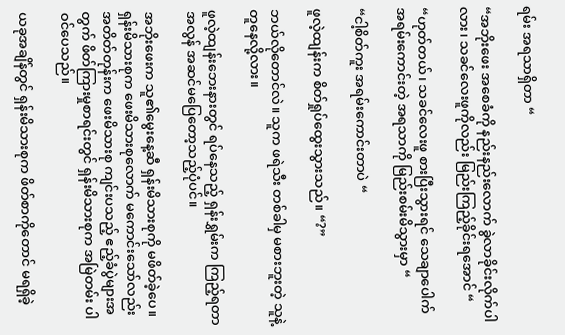ရမ်း အရသာရှိတာ “

“အဘိုးဖေး အစေခံကို နည်းနည်းလောက် ခွဲလာခိုင်းလိုက်ပါလား၊ သခင်လေးဖူကိုလည်း မြည်းကြည့်ခိုင်းရအောင် “

“ဟုတ်တယ်၊ သခင်လေးဖူ စားပြီးသွားရင် သေချာပေါက် အရမ်းကောင်းတဲ့ အရသာကို မြည်းစမ်းမိသွားမှာ “

“ငါ့စိတ်ကူး အရမ်းကောင်းတာပဲ “

ဖူလဲ့ထျန်းက စိတ်ရှုပ်ထွေးသွားသည်။ “?”

ဘယ်လိုတောင်လဲ။ သူက ဖရဲသီး တစ်ခါမှ မစားဘူးတဲ့ သူနဲ့တူနေလို့လား။

ဖူလဲ့ထျန်းဘေးနားတွင် ရပ်နေသည့် ရှန်းရွှမ်းက ကြည့်ရတာ အလွန် အဆင်မပြေတော့သည့်ပုံပင်။

အဘိုးဖေးက သူ၏မွေးနေ့ဆီ ရှန်းမိသားစုကို မဖိတ်ခဲ့ပေ။ ရှန်းမိသားစုက ဖေးမိသားစုလောက် မကောင်းသော်လည်း အတိတ်တုန်းက ဖေးမိသားစု ကျင်းပသည့် ဧည့်ခံပွဲများအတွက် ဖိတ်ကြားမှုစာရင်းတွင် ရှန်းမိသားစုက အမြဲတမ်း ပါဝင်ပေသည်။

ယခုအချိန်တွင် ရှန်းမိသားစုက ဖိတ်စာကိုတောင် မရရှိခဲ့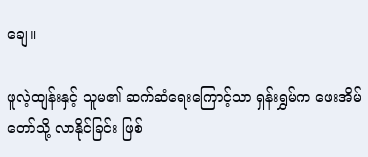ချေ။

ဖူလဲ့ထျန်းနှင့် သူမ၏ ဆက်ဆံရေးကြောင့်သာ ရှန်းရွှမ်က ဖေးအိမ်တော်သို့ လာနိုင်ခြင်း ဖြစ်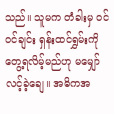သည်။ သူမက တံခါးမှ ဝင်ဝင်ချင်း ရှန်းထင်ရွှမ်းကို တွေ့ရလိမ့်မည်ဟု မမျှော်လင့်ခဲ့ချေ။ အဓိကအ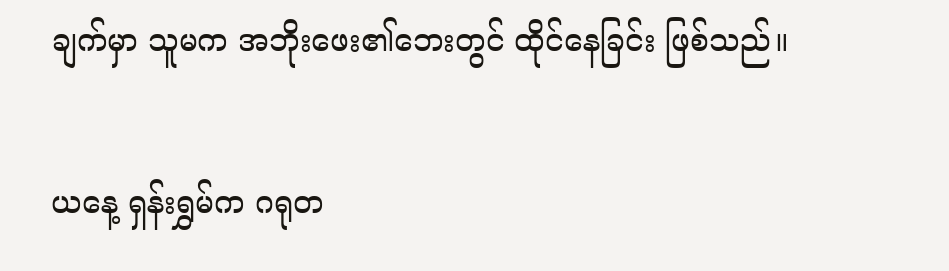ချက်မှာ သူမက အဘိုးဖေး၏ဘေးတွင် ထိုင်နေခြင်း ဖြစ်သည်။

ယနေ့ ရှန်းရွှမ်က ဂရုတ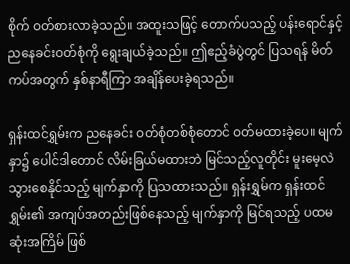စိုက် ဝတ်စားလာခဲ့သည်။ အထူးသဖြင့် တောက်ပသည့် ပန်းရောင်နှင့် ညနေခင်းဝတ်စုံကို ရွေးချယ်ခဲ့သည်။ ဤဧည့်ခံပွဲတွင် ပြသရန် မိတ်ကပ်အတွက် နှစ်နာရီကြာ အချိန်ပေးခဲ့ရသည်။

ရှန်းထင်ရွှမ်းက ညနေခင်း ဝတ်စုံတစ်စုံတောင် ဝတ်မထားခဲ့ပေ။ မျက်နှာ၌ ပေါင်ဒါတောင် လိမ်းခြယ်မထားဘဲ မြင်သည့်လူတိုင်း မူးမေ့လဲသွားစေနိုင်သည့် မျက်နှာကို ပြသထားသည်။ ရှန်းရွှမ်က ရှန်းထင်ရွှမ်း၏ အကျပ်အတည်းဖြစ်နေသည့် မျက်နှာကို မြင်ရသည့် ပထမဆုံးအကြိမ် ဖြစ်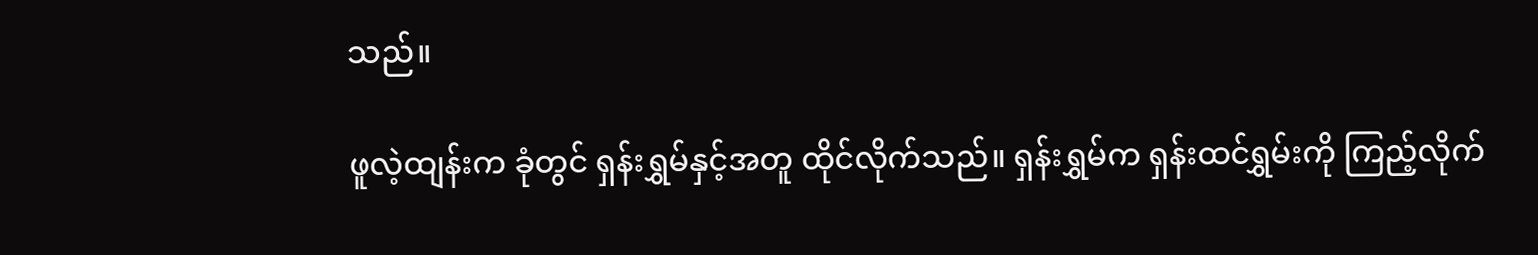သည်။

ဖူလဲ့ထျန်းက ခုံတွင် ရှန်းရွှမ်နှင့်အတူ ထိုင်လိုက်သည်။ ရှန်းရွှမ်က ရှန်းထင်ရွှမ်းကို ကြည့်လိုက်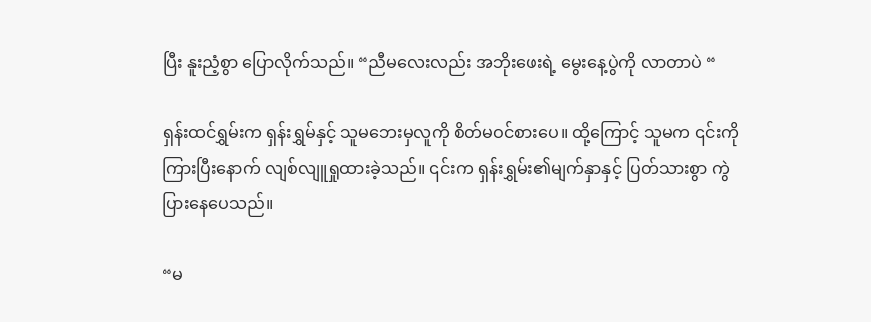ပြီး နူးညံ့စွာ ပြောလိုက်သည်။ “ညီမလေးလည်း အဘိုးဖေးရဲ့ မွေးနေ့ပွဲကို လာတာပဲ “

ရှန်းထင်ရွှမ်းက ရှန်းရွှမ်နှင့် သူမ‌ဘေးမှလူကို စိတ်မဝင်စားပေ။ ထို့ကြောင့် သူမက ၎င်းကို ကြားပြီးနောက် လျစ်လျူရှုထားခဲ့သည်။ ၎င်းက ရှန်းရွှမ်း၏မျက်နှာနှင့် ပြတ်သားစွာ ကွဲပြားနေပေသည်။

“မ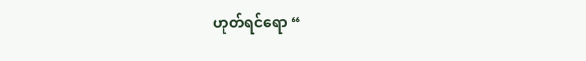ဟုတ်ရင်‌ရော “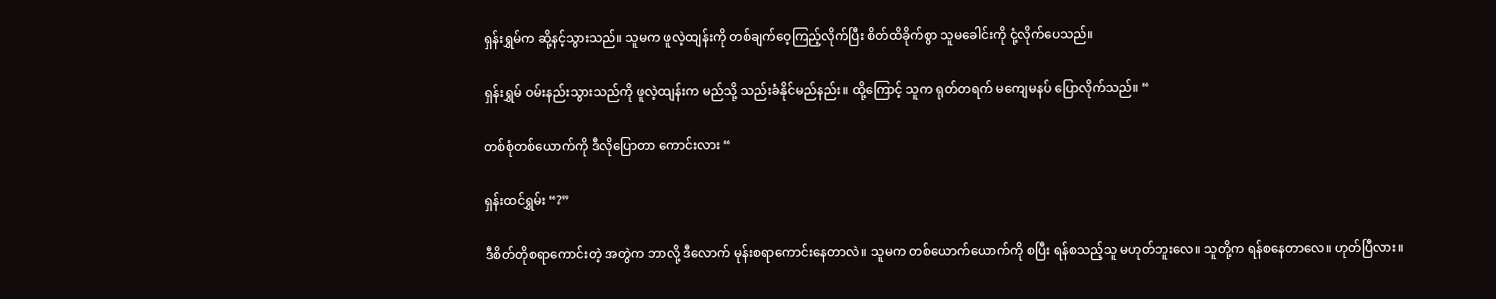ရှန်းရွှမ်က ဆို့နင့်သွားသည်။ သူမက ဖူလဲ့ထျန်းကို တစ်ချက်ဝေ့ကြည့်လိုက်ပြီး စိတ်ထိခိုက်စွာ သူမခေါင်းကို ငုံ့လိုက်ပေသည်။

ရှန်းရွှမ် ဝမ်းနည်းသွားသည်ကို ဖူလဲ့ထျန်းက မည်သို့ သည်းခံနိုင်မည်နည်း။ ထို့ကြောင့် သူက ရုတ်တရက် မကျေမနပ် ပြောလိုက်သည်။ “

တစ်စုံတစ်ယောက်ကို ဒီလိုပြောတာ ကောင်းလား “

ရှန်းထင်ရွှမ်း “?”

ဒီစိတ်တိုစရာကောင်းတဲ့ အတွဲက ဘာလို့ ဒီလောက် မုန်းစရာကောင်းနေတာလဲ။ သူမက တစ်ယောက်ယောက်ကို စပြီး ရန်စသည့်သူ မဟုတ်ဘူးလေ။ သူတို့က ရန်စနေတာလေ။ ဟုတ်ပြီလား။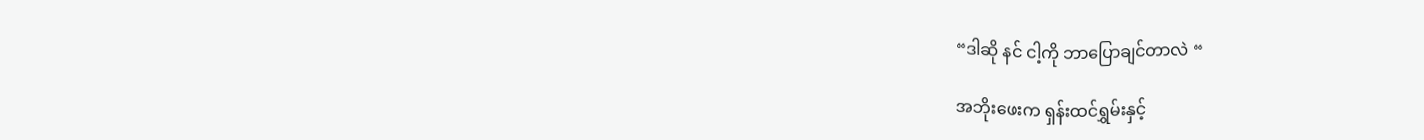“ဒါဆို နင် ငါ့ကို ဘာပြောချင်တာလဲ “

အဘိုးဖေးက ရှန်းထင်ရွှမ်းနှင့်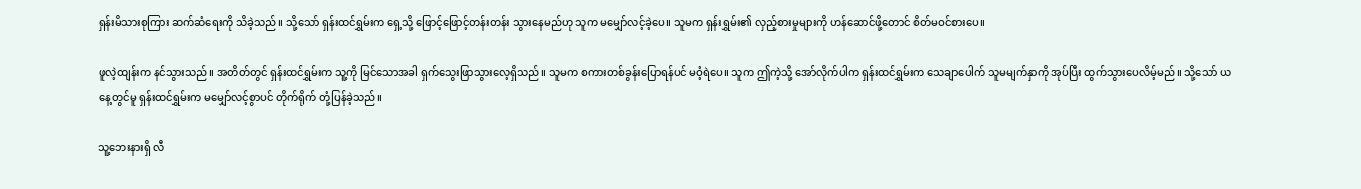ရှန်းမိသားစုကြား ဆက်ဆံရေးကို သိခဲ့သည်။ သို့သော် ရှန်းထင်ရွှမ်းက ရှေ့သို့ ဖြောင့်ဖြောင့်တန်းတန်း သွားနေမည်ဟု သူက မမျှော်လင့်ခဲ့ပေ။ သူမက ရှန်းရွှမ်း၏ လှည့်စားမှုများကို ဟန်ဆောင်ဖို့တောင် စိတ်မဝင်စားပေ။

ဖူလဲ့ထျန်းက နင်သွားသည်။ အတိတ်တွင် ရှန်းထင်ရွှမ်းက သူ့ကို မြင်သောအခါ ရှက်သွေးဖြာသွားလေ့ရှိသည်။ သူမက စကားတစ်ခွန်းပြောရန်ပင် မဝံ့ရဲပေ။ သူက ဤကဲ့သို့ အော်လိုက်ပါက ရှန်းထင်ရွှမ်းက သေချာပေါက် သူမမျက်နှာကို အုပ်ပြီး ထွက်သွားပေလိမ့်မည်။ သို့သော် ယနေ့တွင်မူ ရှန်းထင်ရွှမ်းက မမျှော်လင့်စွာပင် တိုက်ရိုက် တုံ့ပြန်ခဲ့သည်။

သူ့ဘေးနားရှိ လီ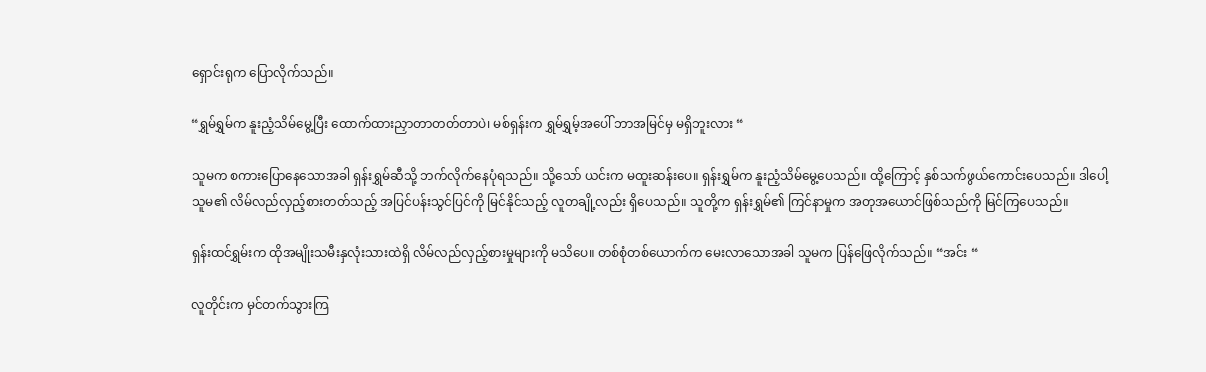ရှောင်းရုက ပြောလိုက်သည်။

“ရွှမ်ရွှမ်က နူးညံ့သိမ်မွေ့ပြီး ထောက်ထားညှာတာတတ်တာပဲ၊ မစ်ရှန်းက ရွှမ်ရွှမ့်အပေါ် ဘာအမြင်မှ မရှိဘူးလား “

သူမက စကားပြောနေသောအခါ ရှန်းရွှမ်ဆီသို့ ဘက်လိုက်နေပုံရသည်။ သို့သော် ယင်းက မထူးဆန်းပေ။ ရှန်းရွှမ်က နူးညံ့သိမ်မွေ့ပေသည်။ ထို့ကြောင့် နှစ်သက်ဖွယ်ကောင်းပေသည်။ ဒါပေါ့ သူမ၏ လိမ်လည်လှည့်စားတတ်သည့် အပြင်ပန်းသွင်ပြင်ကို မြင်နိုင်သည့် လူတချို့လည်း ရှိပေသည်။ သူတို့က ရှန်းရွှမ်၏ ကြင်နာမှုက အတုအယောင်ဖြစ်သည်ကို မြင်ကြပေသည်။

ရှန်းထင်ရွှမ်းက ထိုအမျိုးသမီးနှလုံးသားထဲရှိ လိမ်လည်လှည့်စားမှုများကို မသိပေ။ တစ်စုံတစ်ယောက်က မေးလာသောအခါ သူမက ပြန်ဖြေလိုက်သည်။ “အင်း “

လူတိုင်းက မှင်တက်သွားကြ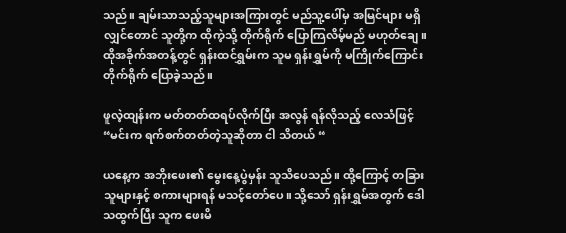သည်။ ချမ်းသာသည့်သူများအကြားတွင် မည်သူ့ပေါ်မှ အမြင်များ မရှိလျှင်တောင် သူတို့က ထိုကဲ့သို့ တိုက်ရိုက် ပြောကြလိမ့်မည် မဟုတ်ချေ။ ထိုအခိုက်အတန့်တွင် ရှန်းထင်ရွှမ်းက သူမ ရှန်းရွှမ်ကို မကြိုက်ကြောင်း တိုက်ရိုက် ပြောခဲ့သည်။

ဖူလဲ့ထျန်းက မတ်တတ်ထရပ်လိုက်ပြီး အလွန် ရန်လိုသည့် လေသံဖြင့် “မင်းက ရက်စက်တတ်တဲ့သူဆိုတာ ငါ သိတယ် “

ယနေ့က အဘိုးဖေး၏ မွေးနေ့ပွဲမှန်း သူသိပေသည်။ ထို့ကြောင့် တခြားသူများနှင့် စကားများရန် မသင့်တော်ပေ။ သို့သော် ရှန်းရွှမ်အတွက် ဒေါသထွက်ပြီး သူက ဖေးမိ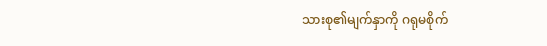သားစု၏မျက်နှာကို ဂရုမစိုက်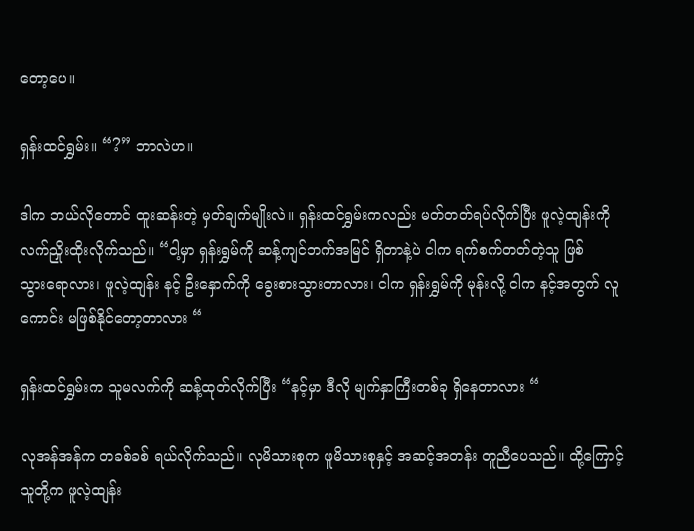တော့ပေ။

ရှန်းထင်ရွှမ်း။ “?” ဘာလဲဟ။

ဒါက ဘယ်လိုတောင် ထူးဆန်းတဲ့ မှတ်ချက်မျိုးလဲ။ ရှန်းထင်ရွှမ်းကလည်း မတ်တတ်ရပ်လိုက်ပြီး ဖူလဲ့ထျန်းကို လက်ညှိုးထိုးလိုက်သည်။ “ငါ့မှာ ရှန်းရွှမ်ကို ဆန့်ကျင်ဘက်အမြင် ရှိတာနဲ့ပဲ ငါက ရက်စက်တတ်တဲ့သူ ဖြစ်သွား‌ရောလား၊ ဖူလဲ့ထျန်း နင့် ဦးနှောက်ကို ခွေးစားသွားတာလား၊ ငါက ရှန်းရွှမ်ကို မုန်းလို့ ငါက နင့်အတွက် လူကောင်း မဖြစ်နိုင်တော့တာလား “

ရှန်းထင်ရွှမ်းက သူမလက်ကို ဆန့်ထုတ်လိုက်ပြီး “နင့်မှာ ဒီလို မျက်နှာကြီးတစ်ခု ရှိနေတာလား “

လုအန်အန်က တခစ်ခစ် ရယ်လိုက်သည်။ လုမိသားစုက ဖူမိသားစုနှင့် အဆင့်အတန်း တူညီပေသည်။ ထို့ကြောင့် သူတို့က ဖူလဲ့ထျန်း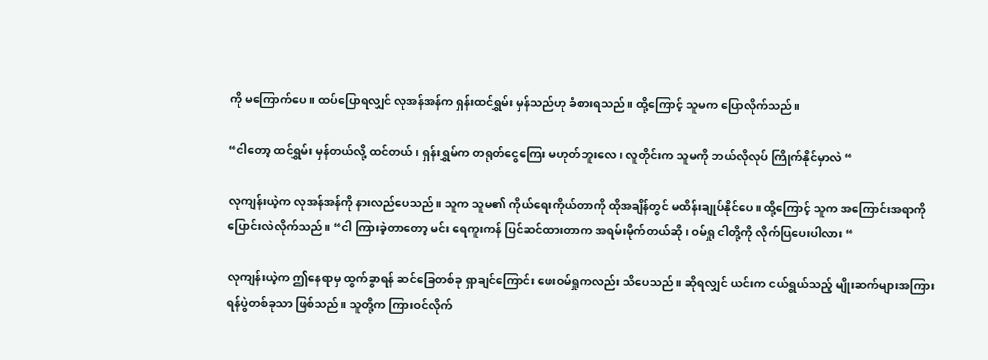ကို မကြောက်ပေ။ ထပ်ပြောရလျှင် လုအန်အန်က ရှန်းထင်ရွှမ်း မှန်သည်ဟု ခံစားရသည်။ ထို့ကြောင့် သူမက ပြောလိုက်သည်။

“ငါတော့ ထင်ရွှမ်း မှန်တယ်လို့ ထင်တယ်၊ ရှန်းရွှမ်က တရုတ်ငွေကြေး မဟုတ်ဘူးလေ၊ လူတိုင်းက သူမကို ဘယ်လိုလုပ် ကြိုက်နိုင်မှာလဲ “

လုကျန်းယဲ့က လုအန်အန်ကို နားလည်ပေသည်။ သူက သူမ၏ ကိုယ်ရေးကိုယ်တာကို ထိုအချိန်တွင် မထိန်းချုပ်နိုင်ပေ။ ထို့ကြောင့် သူက အကြောင်းအရာကို ပြောင်းလဲလိုက်သည်။ “ငါ ကြားခဲ့တာတော့ မင်း ရေကူးကန် ပြင်ဆင်ထားတာက အရမ်းမိုက်တယ်ဆို၊ ဝမ်ရှု ငါတို့ကို လိုက်ပြပေးပါလား “

လုကျန်းယဲ့က ဤနေရာမှ ထွက်ခွာရန် ဆင်ခြေတစ်ခု ရှာချင်ကြောင်း ဖေးဝမ်ရှုကလည်း သိပေသည်။ ဆိုရလျှင် ယင်းက ငယ်ရွယ်သည့် မျိုးဆက်များအကြား ရန်ပွဲတစ်ခုသာ ဖြစ်သည်။ သူတို့က ကြားဝင်လိုက်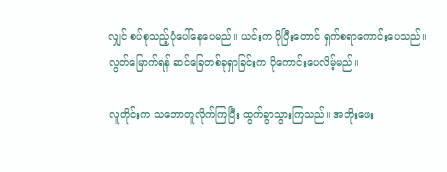လျှင် စပ်စုသည့်ပုံပေါ်နေပေမည်။ ယင်းက ပိုပြီးတောင် ရှက်စရာကောင်းပေသည်။ လွတ်မြောက်ရန် ဆင်ခြေတစ်ခုရှာခြင်းက ပိုကောင်းပေလိမ့်မည်။

လူတိုင်းက သဘောတူလိုက်ကြပြီး ထွက်ခွာသွားကြသည်။ အဘိုးဖေး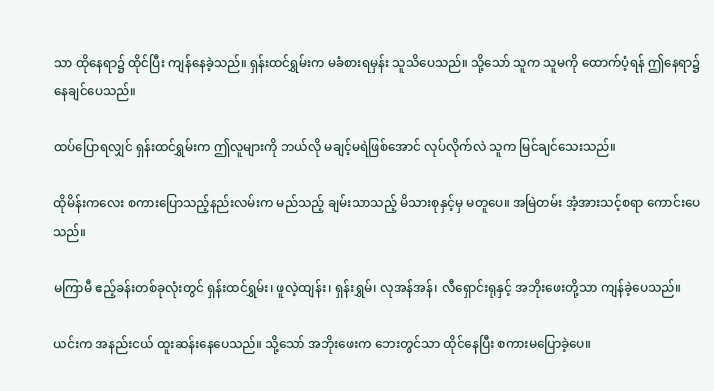သာ ထိုနေရာ၌ ထိုင်ပြီး ကျန်နေခဲ့သည်။ ရှန်းထင်ရွှမ်းက မခံစားရမှန်း သူသိပေသည်။ သို့သော် သူက သူမကို ထောက်ပံ့ရန် ဤနေရာ၌ နေချင်ပေသည်။

ထပ်ပြောရလျှင် ရှန်းထင်ရွှမ်းက ဤလူများကို ဘယ်လို မချင့်မရဲဖြစ်‌အောင် လုပ်လိုက်လဲ သူက မြင်ချင်သေးသည်။

ထိုမိန်းကလေး စကားပြောသည့်နည်းလမ်းက မည်သည့် ချမ်းသာသည့် မိသားစုနှင့်မှ မတူပေ။ အမြဲတမ်း အံ့အားသင့်စရာ ကောင်းပေသည်။

မကြာမီ ဧည့်ခန်းတစ်ခုလုံးတွင် ရှန်းထင်ရွှမ်း၊ ဖူလဲ့ထျန်း၊ ရှန်းရွှမ်၊ လုအန်အန်၊ လီရှောင်းရုနှင့် အဘိုးဖေးတို့သာ ကျန်ခဲ့ပေသည်။

ယင်းက အနည်းငယ် ထူးဆန်းနေပေသည်။ သို့သော် အဘိုးဖေးက ဘေးတွင်သာ ထိုင်နေပြီး စကားမပြောခဲ့ပေ။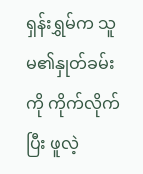ရှန်းရွှမ်က သူမ၏နှုတ်ခမ်းကို ကိုက်လိုက်ပြီး ဖူလဲ့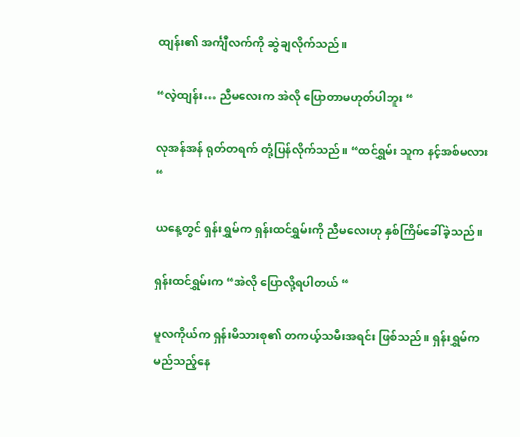ထျန်း၏ အင်္ကျီလက်ကို ဆွဲချလိုက်သည်။

“လဲ့ထျန်း… ညီမလေးက အဲလို ပြောတာမဟုတ်ပါဘူး “

လုအန်အန် ရုတ်တရက် တုံ့ပြန်လိုက်သည်။ “ထင်ရွှမ်း သူက နင့်အစ်မလား “

ယနေ့တွင် ရှန်းရွှမ်က ရှန်းထင်ရွှမ်းကို ညီမလေးဟု နှစ်ကြိမ်ခေါ်ခဲ့သည်။

ရှန်းထင်ရွှမ်းက “အဲလို ပြောလို့ရပါတယ် “

မူလကိုယ်က ရှန်းမိသားစု၏ တကယ့်သမီးအရင်း ဖြစ်သည်။ ရှန်းရွှမ်က မည်သည့်နေ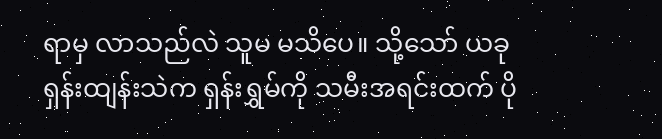ရာမှ လာသည်လဲ သူမ မသိပေ။ သို့သော် ယခု ရှန်းထျန်းသဲက ရှန်းရွှမ်ကို သမီးအရင်းထက် ပို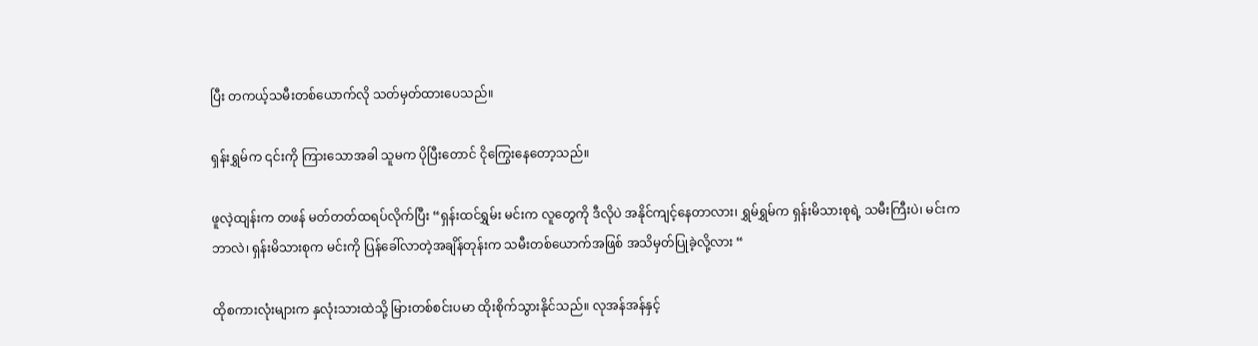ပြီး တကယ့်သမီးတစ်ယောက်လို သတ်မှတ်ထားပေသည်။

ရှန်းရွှမ်က ၎င်းကို ကြားသောအခါ သူမက ပိုပြီးတောင် ငိုကြွေးနေတော့သည်။

ဖူလဲ့ထျန်းက တဖန် မတ်တတ်ထရပ်လိုက်ပြီး “ရှန်းထင်ရွှမ်း မင်းက လူတွေကို ဒီလိုပဲ အနိုင်ကျင့်နေတာလား၊ ရွှမ်ရွှမ်က ရှန်းမိသားစုရဲ့ သမီးကြီးပဲ၊ မင်းက ဘာလဲ၊ ရှန်းမိသားစုက မင်းကို ပြန်ခေါ်လာတဲ့အချိန်တုန်းက သမီးတစ်ယောက်အဖြစ် အသိမှတ်ပြုခဲ့လို့လား “

ထိုစကားလုံးများက နှလုံးသားထဲသို့ မြားတစ်စင်းပမာ ထိုးစိုက်သွားနိုင်သည်။ လုအန်အန်နှင့်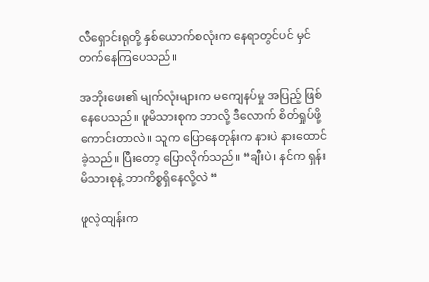လီရှောင်းရုတို့ နှစ်ယောက်စလုံးက နေရာတွင်ပင် မှင်တက်နေကြပေသည်။

အဘိုးဖေး၏ မျက်လုံးများက မကျေနပ်မှု အပြည့် ဖြစ်နေပေသည်။ ဖူမိသားစုက ဘာလို့ ဒီလောက် စိတ်ရှုပ်ဖို့ကောင်းတာလဲ။ သူက ပြောနေတုန်းက နားပဲ နားထောင်ခဲ့သည်။ ပြီးတော့ ပြောလိုက်သည်။ “ချီးပဲ၊ နင်က ရှန်းမိသားစုနဲ့ ဘာကိစ္စရှိနေလို့လဲ “

ဖူလဲ့ထျန်းက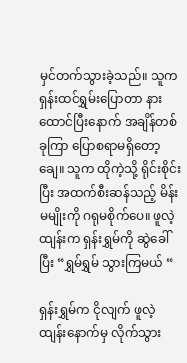မှင်တက်သွားခဲ့သည်။ သူက ရှန်းထင်ရွှမ်းပြောတာ နားထောင်ပြီးနောက် အချိန်တစ်ခုကြာ ပြောစရာမရှိတော့ချေ။ သူက ထိုကဲ့သို့ ရိုင်းစိုင်းပြီး အထက်စီးဆန်သည့် မိန်းမမျိုးကို ဂရုမစိုက်ပေ။ ဖူလဲ့ထျန်းက ရှန်းရွှမ်ကို ဆွဲခေါ်ပြီး “ရွှမ်ရွှမ် သွားကြမယ် “

ရှန်းရွှမ်က ငိုလျက် ဖူလဲ့ထျန်းနောက်မှ လိုက်သွား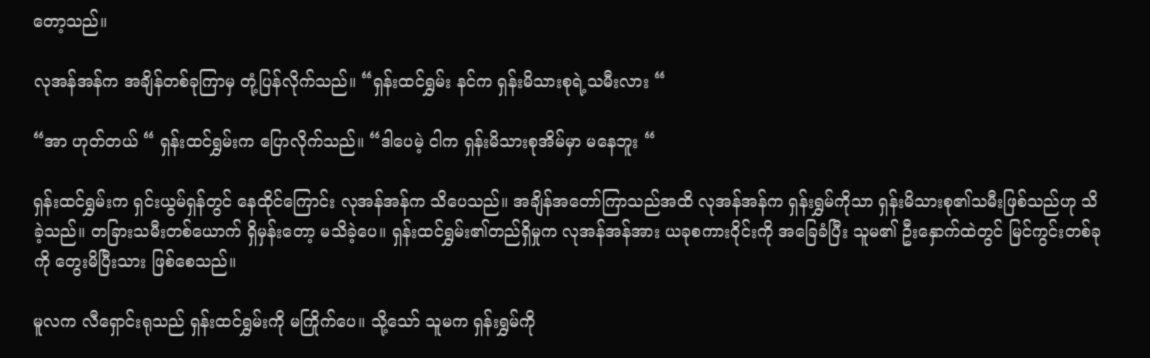တော့သည်။

လုအန်အန်က အချိန်တစ်ခုကြာမှ တုံ့ပြန်လိုက်သည်။ “ရှန်းထင်ရွှမ်း နင်က ရှန်းမိသားစုရဲ့သမီးလား “

“အာ ဟုတ်တယ် “ ရှန်းထင်ရွှမ်းက ပြောလိုက်သည်။ “ဒါပေမဲ့ ငါက ရှန်းမိသားစုအိမ်မှာ မနေဘူး “

ရှန်းထင်ရွှမ်းက ရှင်းယွမ်ရှန်တွင် နေထိုင်ကြောင်း လုအန်အန်က သိပေသည်။ အချိန်အတော်ကြာသည်အထိ လုအန်အန်က ရှန်းရွှမ်ကိုသာ ရှန်းမိသားစု၏သမီးဖြစ်သည်ဟု သိခဲ့သည်။ တခြားသမီးတစ်ယောက် ရှိမှန်းတော့ မသိခဲ့ပေ။ ရှန်းထင်ရွှမ်း၏တည်ရှိမှုက လုအန်အန်အား ယခုစကားဝိုင်းကို အခြေခံပြီး သူမ၏ ဦးနှောက်ထဲတွင် မြင်ကွင်းတစ်ခုကို တွေးမိပြီးသား ဖြစ်စေသည်။

မူလက လီရှောင်းရုသည် ရှန်းထင်ရွှမ်းကို မကြိုက်ပေ။ သို့သော် သူမက ရှန်းရွှမ်ကို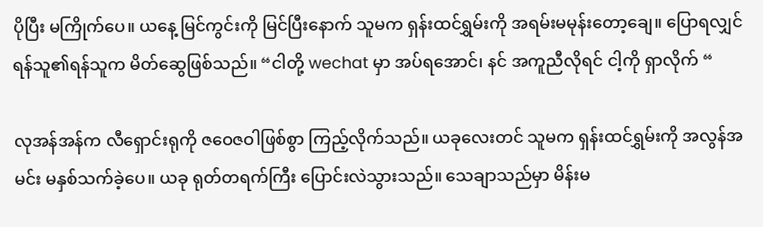ပိုပြီး မကြိုက်ပေ။ ယနေ့ မြင်ကွင်းကို မြင်ပြီးနောက် သူမက ရှန်းထင်ရွှမ်းကို အရမ်းမမုန်းတော့ချေ။ ပြောရလျှင် ရန်သူ၏ရန်သူက မိတ်ဆွေဖြစ်သည်။ “ငါတို့ wechat မှာ အပ်ရအောင်၊ နင် အကူညီလိုရင် ငါ့ကို ရှာလိုက် “

လုအန်အန်က လီရှောင်းရုကို ဇဝေဇဝါဖြစ်စွာ ကြည့်လိုက်သည်။ ယခုလေးတင် သူမက ရှန်းထင်ရွှမ်းကို အလွန်အမင်း မနှစ်သက်ခဲ့ပေ။ ယခု ရုတ်တရက်ကြီး ပြောင်းလဲသွားသည်။ သေချာသည်မှာ မိန်းမ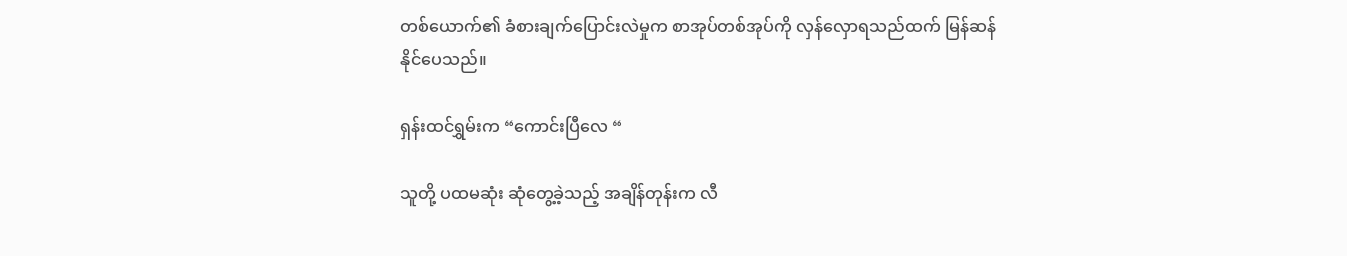တစ်ယောက်၏ ခံစားချက်ပြောင်းလဲမှုက စာအုပ်တစ်အုပ်ကို လှန်လှောရသည်ထက် မြန်ဆန်နိုင်ပေသည်။

ရှန်းထင်ရွှမ်းက “ကောင်းပြီလေ “

သူတို့ ပထမဆုံး ဆုံတွေ့ခဲ့သည့် အချိန်တုန်းက လီ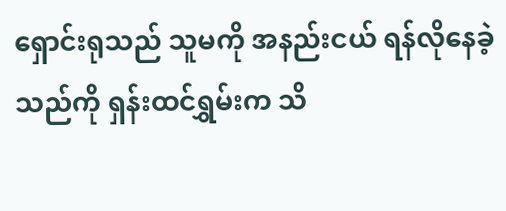ရှောင်းရုသည် သူမကို အနည်းငယ် ရန်လိုနေခဲ့သည်ကို ရှန်းထင်ရွှမ်းက သိ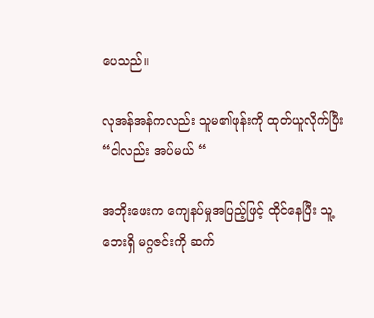ပေသည်။

လုအန်အန်ကလည်း သူမ၏ဖုန်းကို ထုတ်ယူလိုက်ပြီး “ငါလည်း အပ်မယ် “

အဘိုးဖေးက ကျေနပ်မှုအပြည့်ဖြင့် ထိုင်နေပြီး သူ့ဘေးရှိ မဂ္ဂဇင်းကို ဆက်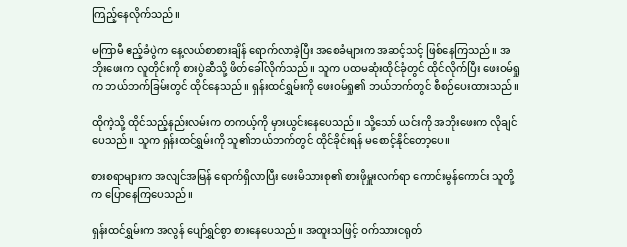ကြည့်နေလိုက်သည်။

မကြာမီ ဧည့်ခံပွဲက နေ့လယ်စာစားချိန် ရောက်လာခဲ့ပြီး အစေခံများက အဆင့်သင့် ဖြစ်နေကြသည်။ အဘိုးဖေးက လူတိုင်းကို စားပွဲဆီသို့ ဖိတ်ခေါ်လိုက်သည်။ သူက ပထမဆုံးထိုင်ခုံတွင် ထိုင်လိုက်ပြီး ဖေးဝမ်ရှုက ဘယ်ဘက်ခြမ်းတွင် ထိုင်နေသည်။ ရှန်းထင်ရွှမ်းကို ဖေးဝမ်ရှု၏ ဘယ်ဘက်တွင် စီစဉ်ပေးထားသည်။

ထိုကဲ့သို့ ထိုင်သည့်နည်းလမ်းက တကယ့်ကို မှားယွင်းနေပေသည်။ သို့သော် ယင်းကို အဘိုးဖေးက လိုချင်ပေသည်။ သူက ရှန်းထင်ရွှမ်းကို သူ၏ဘယ်ဘက်တွင် ထိုင်ခိုင်းရန် မစောင့်နိုင်တော့ပေ။

စားစရာများက အလျင်အမြန် ရောက်ရှိလာပြီး ဖေးမိသားစု၏ စားဖိုမှူးလက်ရာ ကောင်းမွန်ကောင်း သူတို့က ပြောနေကြပေသည်။

ရှန်းထင်ရွှမ်းက အလွန် ပျော်ရွှင်စွာ စားနေပေသည်။ အထူးသဖြင့် ဝက်သားငရုတ်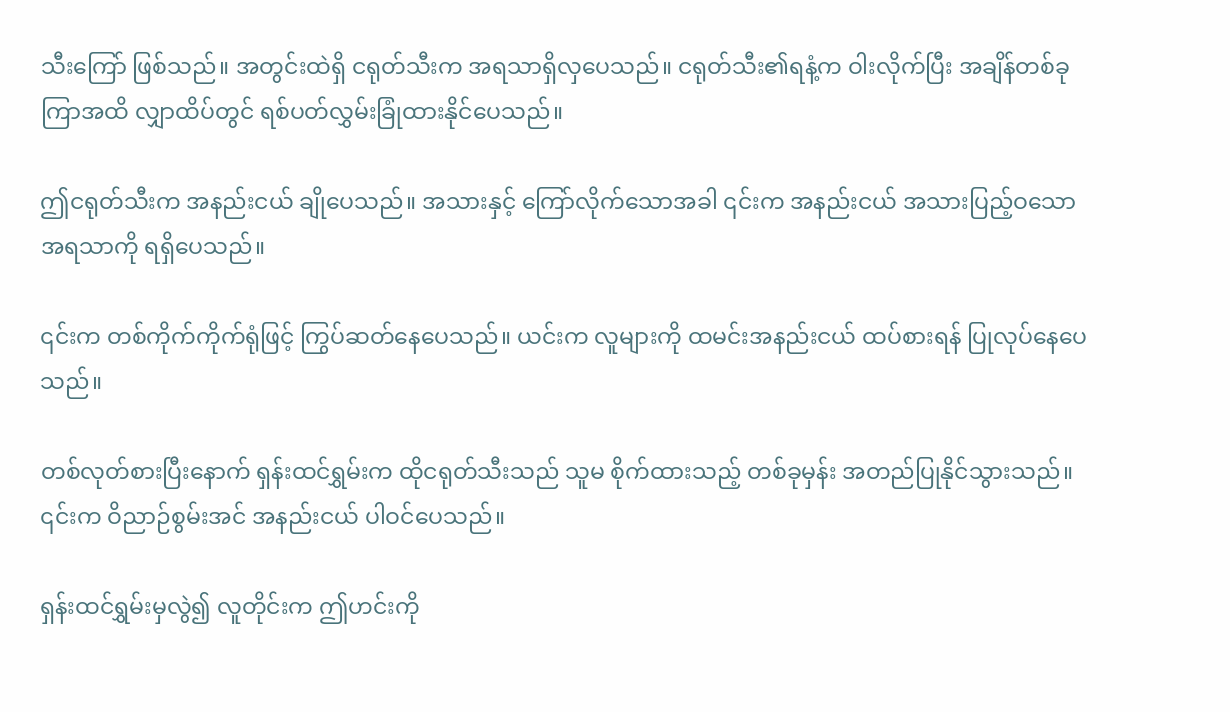သီးကြော် ဖြစ်သည်။ အတွင်းထဲရှိ ငရုတ်သီးက အရသာရှိလှပေသည်။ ငရုတ်သီး၏ရနံ့က ဝါးလိုက်ပြီး အချိန်တစ်ခုကြာအထိ လျှာထိပ်တွင် ရစ်ပတ်လွှမ်းခြုံထားနိုင်ပေသည်။

ဤငရုတ်သီးက အနည်းငယ် ချိုပေသည်။ အသားနှင့် ကြော်လိုက်သောအခါ ၎င်းက အနည်းငယ် အသားပြည့်ဝသော အရသာကို ရရှိပေသည်။

၎င်းက တစ်ကိုက်ကိုက်ရုံဖြင့် ကြွပ်ဆတ်နေပေသည်။ ယင်းက လူများကို ထမင်းအနည်းငယ် ထပ်စားရန် ပြုလုပ်နေပေသည်။

တစ်လုတ်စားပြီးနောက် ရှန်းထင်ရွှမ်းက ထိုငရုတ်သီးသည် သူမ စိုက်ထားသည့် တစ်ခုမှန်း အတည်ပြုနိုင်သွားသည်။ ၎င်းက ဝိညာဉ်စွမ်းအင် အနည်းငယ် ပါဝင်ပေသည်။

ရှန်းထင်ရွှမ်းမှလွဲ၍ လူတိုင်းက ဤဟင်းကို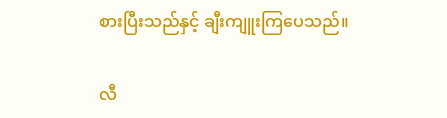စားပြီးသည်နှင့် ချီးကျူးကြပေသည်။

လီ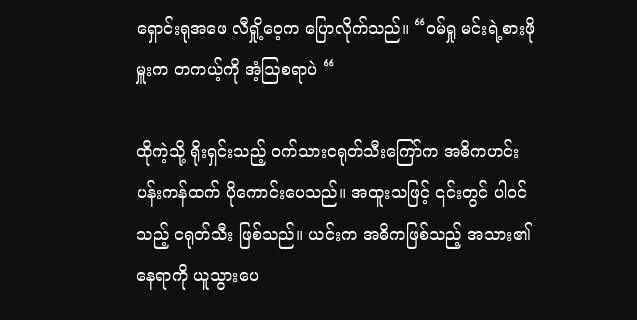ရှောင်းရုအဖေ လီရှို့ဝေ့က ပြောလိုက်သည်။ “ဝမ်ရှု မင်းရဲ့စားဖိုမှူးက တကယ့်ကို အံ့ဩစရာပဲ “

ထိုကဲ့သို့ ရိုးရှင်းသည့် ဝက်သားငရုတ်သီးကြော်က အဓိကဟင်းပန်းကန်ထက် ပိုကောင်းပေသည်။ အထူးသဖြင့် ၎င်းတွင် ပါဝင်သည့် ငရုတ်သီး ဖြစ်သည်။ ယင်းက အဓိကဖြစ်သည့် အသား၏နေရာကို ယူသွားပေ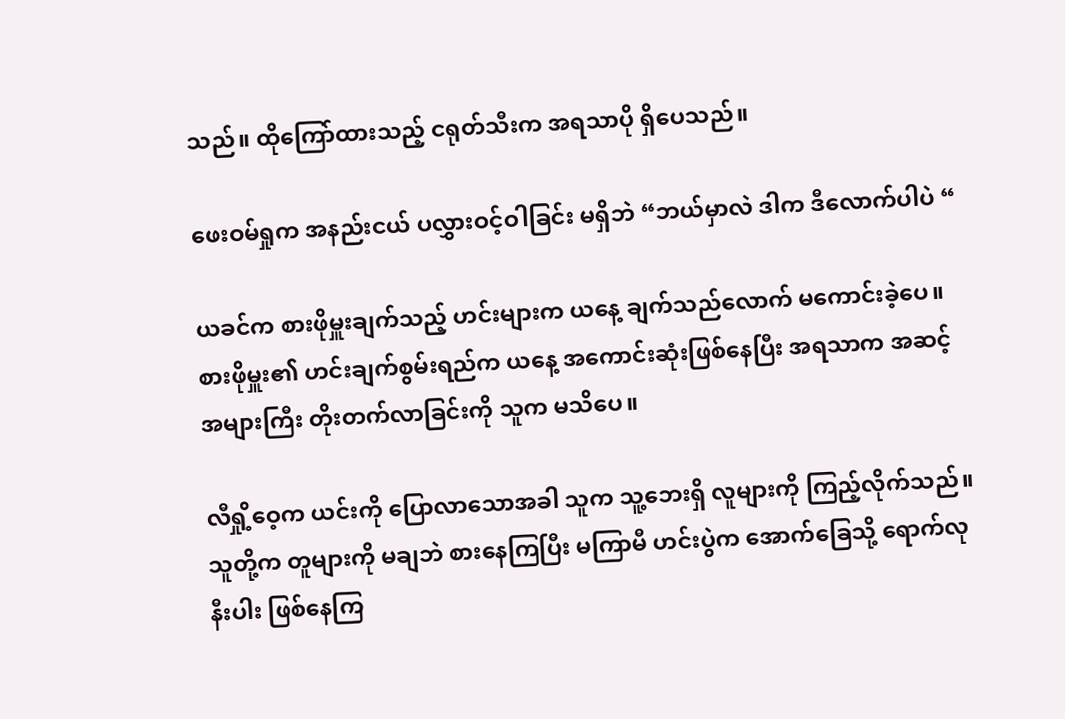သည်။ ထိုကြော်ထားသည့် ငရုတ်သီးက အရသာပို ရှိပေသည်။

ဖေးဝမ်ရှုက အနည်းငယ် ပလွှားဝင့်ဝါခြင်း မရှိဘဲ “ဘယ်မှာလဲ ဒါက ဒီလောက်ပါပဲ “

ယခင်က စားဖိုမှူးချက်သည့် ဟင်းများက ယနေ့ ချက်သည်လောက် မကောင်းခဲ့ပေ။ စားဖိုမှူး၏ ဟင်းချက်စွမ်းရည်က ယနေ့ အကောင်းဆုံးဖြစ်နေပြီး အရသာက အဆင့်အများကြီး တိုးတက်လာခြင်းကို သူက မသိပေ။

လီရှို့ဝေ့က ယင်းကို ပြောလာသောအခါ သူက သူ့‌ဘေးရှိ လူများကို ကြည့်လိုက်သည်။ သူတို့က တူများကို မချဘဲ စားနေကြပြီး မကြာမီ ဟင်းပွဲက အောက်ခြေသို့ ရောက်လုနီးပါး ဖြစ်နေကြ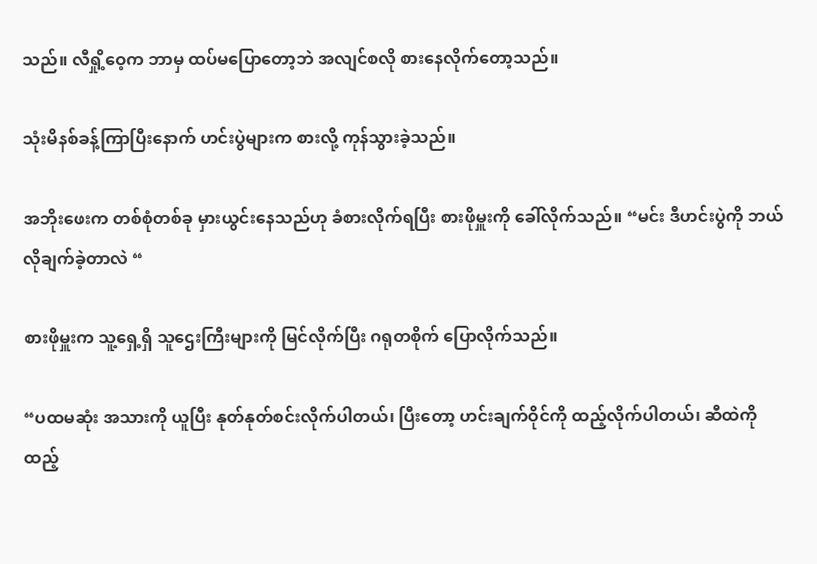သည်။ လီရှို့ဝေ့က ဘာမှ ထပ်မပြောတော့ဘဲ အလျင်စလို စားနေလိုက်တော့သည်။

သုံးမိနစ်ခန့်ကြာပြီးနောက် ဟင်းပွဲများက စားလို့ ကုန်သွားခဲ့သည်။

အဘိုးဖေးက တစ်စုံတစ်ခု မှားယွင်းနေသည်ဟု ခံစားလိုက်ရပြီး စားဖိုမှူးကို ခေါ်လိုက်သည်။ “မင်း ဒီဟင်းပွဲကို ဘယ်လိုချက်ခဲ့တာလဲ “

စားဖိုမှူးက သူ့ရှေ့ရှိ သူဌေးကြီးများကို မြင်လိုက်ပြီး ဂရုတစိုက် ပြောလိုက်သည်။

“ပထမဆုံး အသားကို ယူပြီး နုတ်နုတ်စင်းလိုက်ပါတယ်၊ ပြီးတော့ ဟင်းချက်ဝိုင်ကို ထည့်လိုက်ပါတယ်၊ ဆီထဲကို ထည့်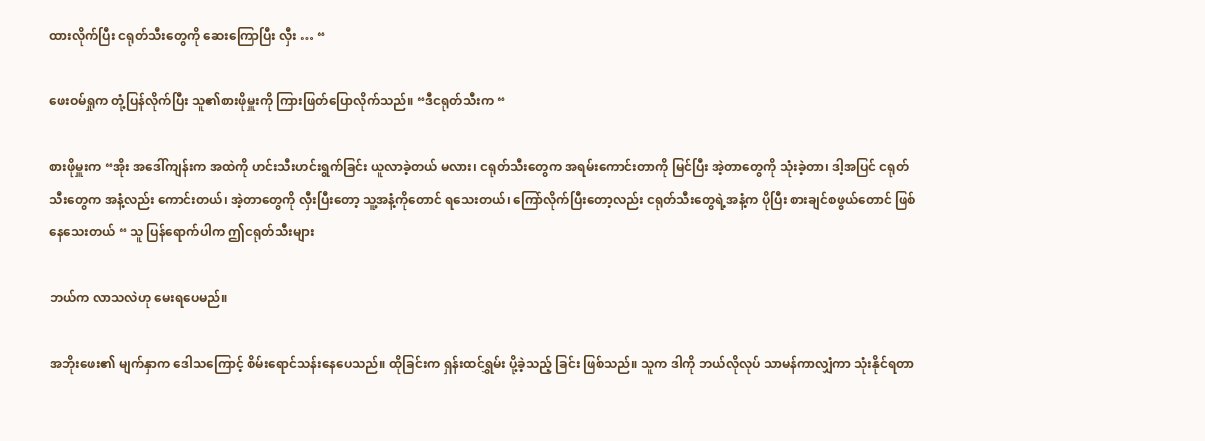ထားလိုက်ပြီး ငရုတ်သီးတွေကို ဆေးကြောပြီး လှီး … “

ဖေးဝမ်ရှုက တုံ့ပြန်လိုက်ပြီး သူ၏စားဖိုမှူးကို ကြားဖြတ်ပြောလိုက်သည်။ “ဒီငရုတ်သီးက “

စားဖိုမှူးက “အိုး အဒေါ်ကျန်းက အထဲကို ဟင်းသီးဟင်းရွက်ခြင်း ယူလာခဲ့တယ် မလား၊ ငရုတ်သီးတွေက အရမ်းကောင်းတာကို မြင်ပြီး အဲ့တာတွေကို သုံးခဲ့တာ၊ ဒါ့အပြင် ငရုတ်သီးတွေက အနံ့လည်း ကောင်းတယ်၊ အဲ့တာတွေကို လှီးပြီးတော့ သူ့အနံ့ကိုတောင် ရသေးတယ်၊ ကြော်လိုက်ပြီးတော့လည်း ငရုတ်သီးတွေရဲ့အနံ့က ပိုပြီး စားချင်စဖွယ်တောင် ဖြစ်နေသေးတယ် “ သူ ပြန်ရောက်ပါက ဤငရုတ်သီးများ

ဘယ်က လာသလဲဟု မေးရပေမည်။

အဘိုးဖေး၏ မျက်နှာက ဒေါသကြောင့် စိမ်းရောင်သန်းနေပေသည်။ ထိုခြင်းက ရှန်းထင်ရွှမ်း ပို့ခဲ့သည့် ခြင်း ဖြစ်သည်။ သူက ဒါကို ဘယ်လိုလုပ် သာမန်ကာလျှံကာ သုံးနိုင်ရတာ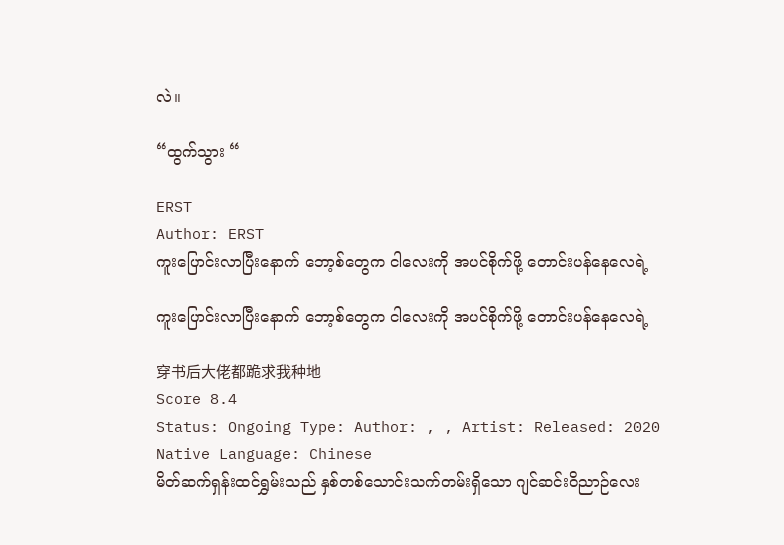လဲ။

“ထွက်သွား “

ERST
Author: ERST
ကူးပြောင်းလာပြီးနောက် ဘော့စ်တွေက ငါလေးကို အပင်စိုက်ဖို့ တောင်းပန်နေလေရဲ့

ကူးပြောင်းလာပြီးနောက် ဘော့စ်တွေက ငါလေးကို အပင်စိုက်ဖို့ တောင်းပန်နေလေရဲ့

穿书后大佬都跪求我种地
Score 8.4
Status: Ongoing Type: Author: , , Artist: Released: 2020 Native Language: Chinese
မိတ်ဆက်ရှန်းထင်ရွှမ်းသည် နှစ်တစ်သောင်းသက်တမ်းရှိသော ဂျင်ဆင်း၀ိညာဉ်လေး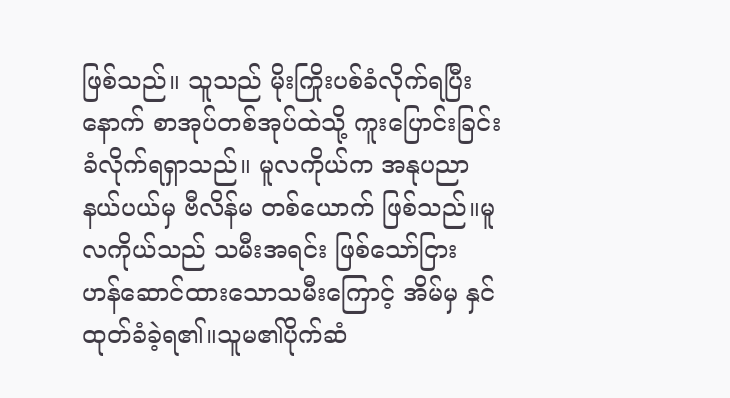ဖြစ်သည်။ သူသည် မိုးကြိုးပစ်ခံလိုက်ရပြီးနောက် စာအုပ်တစ်အုပ်ထဲသို့ ကူးပြောင်းခြင်း ခံလိုက်ရရှာသည်။ မူလကိုယ်က အနုပညာနယ်ပယ်မှ ဗီလိန်မ တစ်ယောက် ဖြစ်သည်။မူလကိုယ်သည် သမီးအရင်း ဖြစ်သော်ငြား ဟန်ဆောင်ထားသောသမီးကြောင့် အိမ်မှ နှင်ထုတ်ခံခဲ့ရ၏။သူမ၏ပိုက်ဆံ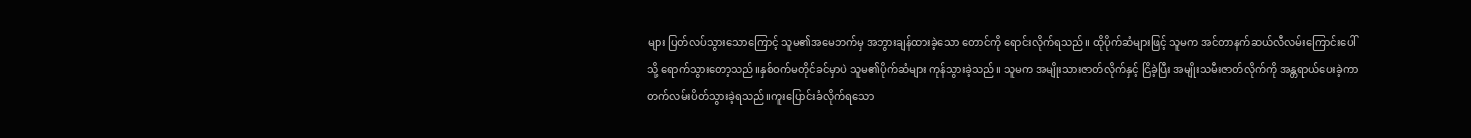များ ပြတ်လပ်သွားသောကြောင့် သူမ၏အမေဘက်မှ အဘွားချန်ထားခဲ့သော တောင်ကို ရောင်းလိုက်ရသည်။ ထိုပိုက်ဆံများဖြင့် သူမက အင်တာနက်ဆယ်လီလမ်းကြောင်းပေါ်သို့ ရောက်သွားတော့သည်။နှစ်ဝက်မတိုင်ခင်မှာပဲ သူမ၏ပိုက်ဆံများ ကုန်သွားခဲ့သည်။ သူမက အမျိုးသားဇာတ်လိုက်နှင့် ငြိခဲ့ပြီး အမျိုးသမီးဇာတ်လိုက်ကို အန္တရာယ်ပေးခဲ့ကာ တက်လမ်းပိတ်သွားခဲ့ရသည်။ကူးပြောင်းခံလိုက်ရသော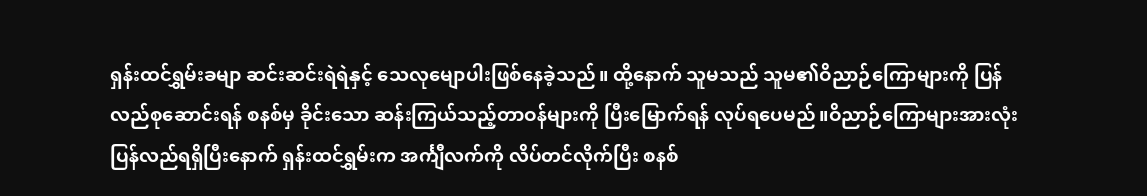ရှန်းထင်ရွှမ်းခမျာ ဆင်းဆင်းရဲရဲနှင့် သေလုမျောပါးဖြစ်နေခဲ့သည်။ ထို့နောက် သူမသည် သူမ၏ဝိညာဉ်ကြောများကို ပြန်လည်စုဆောင်းရန် စနစ်မှ ခိုင်းသော ဆန်းကြယ်သည့်တာဝန်များကို ပြီးမြောက်ရန် လုပ်ရပေမည်။ဝိညာဉ်ကြောများအားလုံး ပြန်လည်ရရှိပြီးနောက် ရှန်းထင်ရွှမ်းက အင်္ကျီလက်ကို လိပ်တင်လိုက်ပြီး စနစ်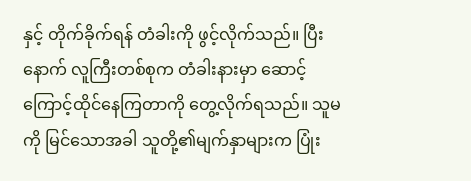နှင့် တိုက်ခိုက်ရန် တံခါးကို ဖွင့်လိုက်သည်။ ပြီးနောက် လူကြီးတစ်စုက တံခါးနားမှာ ဆောင့်ကြောင့်ထိုင်နေကြတာကို တွေ့လိုက်ရသည်။ သူမကို မြင်သောအခါ သူတို့၏မျက်နှာများက ပြုံး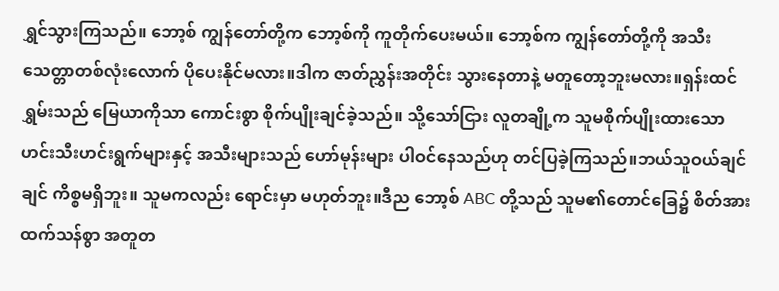ရွှင်သွားကြသည်။ ဘော့စ် ကျွန်တော်တို့က ဘော့စ်ကို ကူတိုက်ပေးမယ်။ ဘော့စ်က ကျွန်တော်တို့ကို အသီးသေတ္တာတစ်လုံးလောက် ပိုပေးနိုင်မလား။ဒါက ဇာတ်ညွှန်းအတိုင်း သွားနေတာနဲ့ မတူတော့ဘူးမလား။ရှန်းထင်ရွှမ်းသည် မြေယာကိုသာ ကောင်းစွာ စိုက်ပျိုးချင်ခဲ့သည်။ သို့သော်ငြား လူတချို့က သူမစိုက်ပျိုးထားသော ဟင်းသီးဟင်းရွက်များနှင့် အသီးများသည် ဟော်မုန်းများ ပါဝင်နေသည်ဟု တင်ပြခဲ့ကြသည်။ဘယ်သူဝယ်ချင်ချင် ကိစ္စမရှိဘူး။ သူမကလည်း ရောင်းမှာ မဟုတ်ဘူး။ဒီည ဘော့စ် ABC တို့သည် သူမ၏တောင်ခြေ၌ စိတ်အားထက်သန်စွာ အတူတ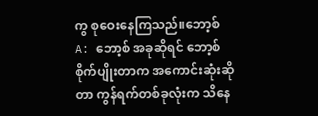ကွ စုဝေးနေကြသည်။ဘော့စ် A: ဘော့စ် အခုဆိုရင် ဘော့စ် စိုက်ပျိုးတာက အကောင်းဆုံးဆိုတာ ကွန်ရက်တစ်ခုလုံးက သိနေ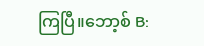ကြပြီ။ဘော့စ် B: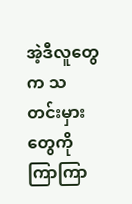အဲ့ဒီလူတွေက သတင်းမှားတွေကို ကြာကြာ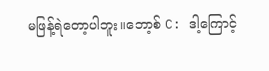မဖြန့်ရဲတော့ပါဘူး။ဘော့စ် C: ဒါ့ကြောင့်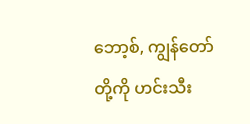ဘော့စ်, ကျွန်တော်တို့ကို ဟင်းသီး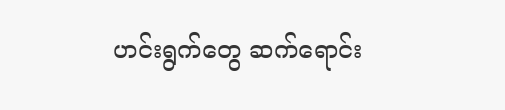ဟင်းရွက်တွေ ဆက်ရောင်း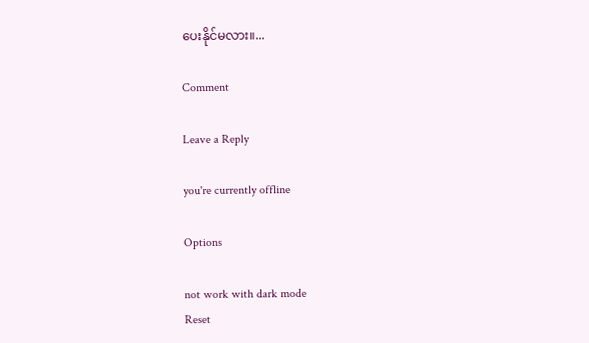ပေးနိုင်မလား။...

Comment

Leave a Reply

you're currently offline

Options

not work with dark mode
Reset